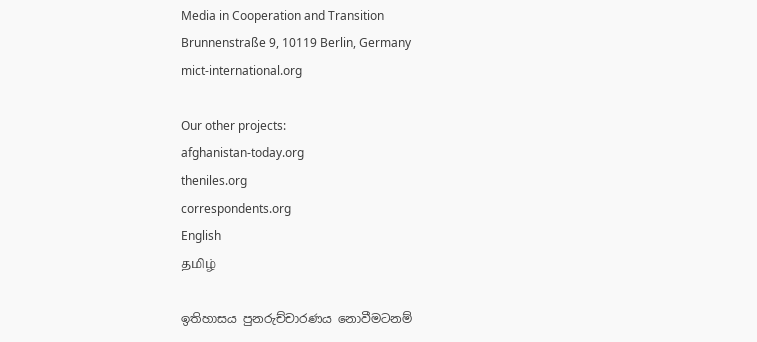Media in Cooperation and Transition
Brunnenstraße 9, 10119 Berlin, Germany
mict-international.org

Our other projects:
afghanistan-today.org
theniles.org
correspondents.org
English
தமிழ்

ඉතිහාසය පුනරුච්චාරණය නොවීමටනම්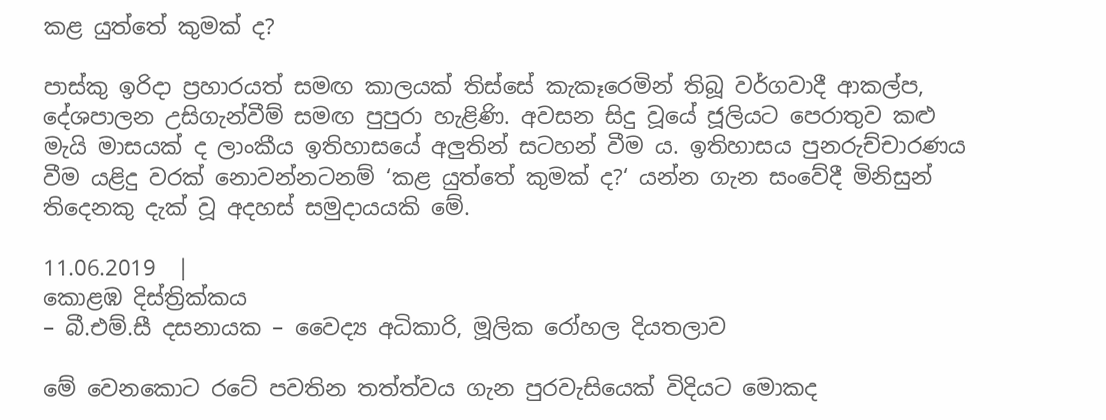කළ යුත්තේ කුමක් ද?

පාස්කු ඉරිදා ප්‍රහාරයත් සමඟ කාලයක් තිස්සේ කැකෑරෙමින් තිබූ වර්ගවාදී ආකල්ප, දේශපාලන උසිගැන්වීම් සමඟ පුපුරා හැළිණි. අවසන සිදු වූයේ ජූලියට පෙරාතුව කළු මැයි මාසයක් ද ලාංකීය ඉතිහාසයේ අලුතින් සටහන් වීම ය. ඉතිහාසය පුනරුච්චාරණය වීම යළිදු වරක් නොවන්නටනම් ‘කළ යුත්තේ කුමක් ද?‘ යන්න ගැන සංවේදී මිනිසුන් තිදෙනකු දැක් වූ අදහස් සමුදායයකි මේ.

11.06.2019  |
කොළඹ දිස්ත්‍රික්කය
– බී.එම්.සී දසනායක – වෛද්‍ය අධිකාරි, මූලික රෝහල දියතලාව

මේ වෙනකොට රටේ පවතින තත්ත්වය ගැන පුරවැසියෙක් විදියට මොකද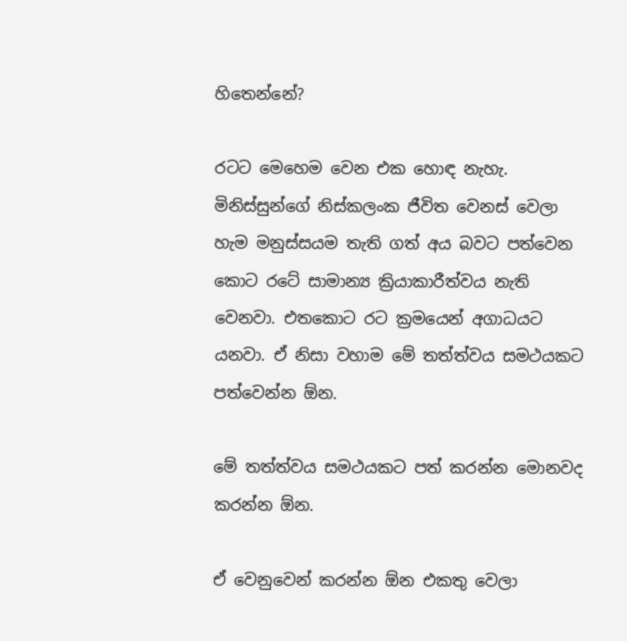හිතෙන්නේ?

රටට මෙහෙම වෙන එක හොඳ නැහැ. මිනිස්සුන්ගේ නිස්කලංක ජීවිත වෙනස් වෙලා හැම මනුස්සයම තැති ගත් අය බවට පත්වෙන කොට රටේ සාමාන්‍ය ක්‍රියාකාරීත්වය නැති වෙනවා. එතකොට රට ක්‍රමයෙන් අගාධයට යනවා. ඒ නිසා වහාම මේ තත්ත්වය සමථයකට පත්වෙන්න ඕන.

මේ තත්ත්වය සමථයකට පත් කරන්න මොනවද කරන්න ඕන.

ඒ වෙනුවෙන් කරන්න ඕන එකතු වෙලා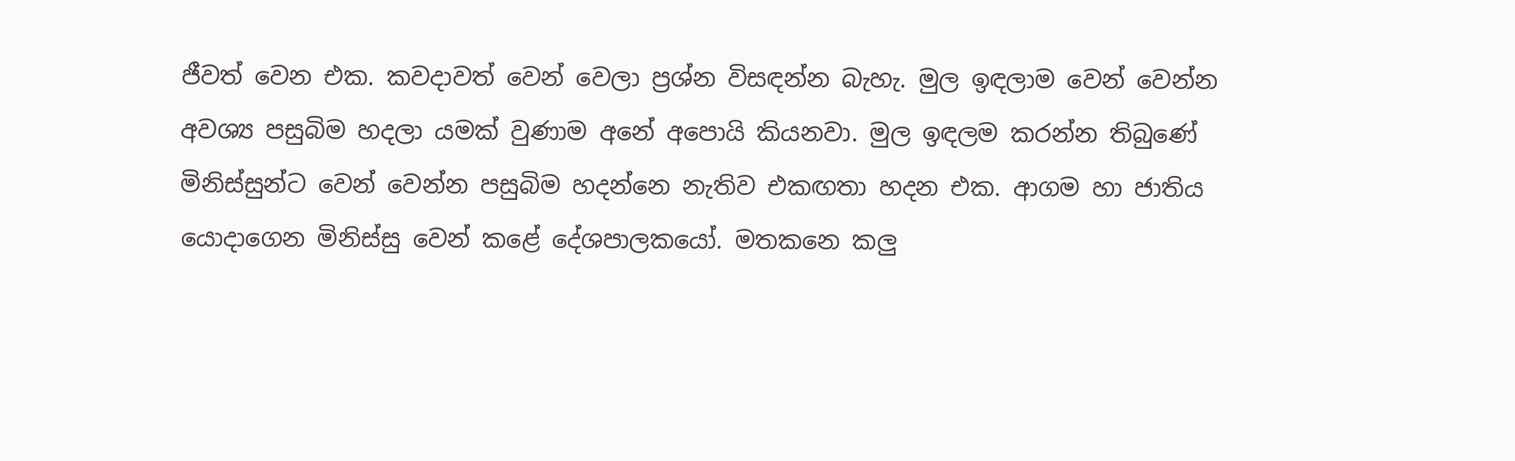ජීවත් වෙන එක. කවදාවත් වෙන් වෙලා ප්‍රශ්න විසඳන්න බැහැ. මුල ඉඳලාම වෙන් වෙන්න අවශ්‍ය පසුබිම හදලා යමක් වුණාම අනේ අපොයි කියනවා. මුල ඉඳලම කරන්න තිබුණේ මිනිස්සුන්ට වෙන් වෙන්න පසුබිම හදන්නෙ නැතිව එකඟතා හදන එක. ආගම හා ජාතිය යොදාගෙන මිනිස්සු වෙන් කළේ දේශපාලකයෝ. මතකනෙ කලු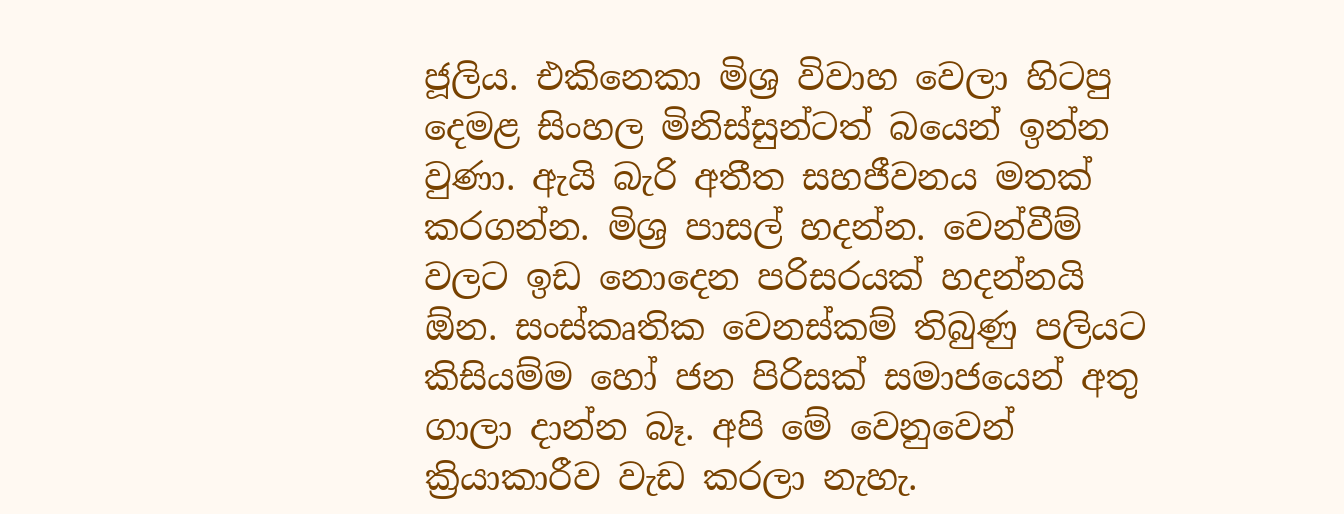ජූලිය. එකිනෙකා මිශ්‍ර විවාහ වෙලා හිටපු දෙමළ සිංහල මිනිස්සුන්ටත් බයෙන් ඉන්න වුණා. ඇයි බැරි අතීත සහජීවනය මතක් කරගන්න. මිශ්‍ර පාසල් හදන්න. වෙන්වීම් වලට ඉඩ නොදෙන පරිසරයක් හදන්නයි ඕන. සංස්කෘතික වෙනස්කම් තිබුණු පලියට කිසියම්ම හෝ ජන පිරිසක් සමාජයෙන් අතු ගාලා දාන්න බෑ. අපි මේ වෙනුවෙන් ක්‍රියාකාරීව වැඩ කරලා නැහැ.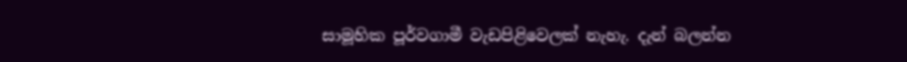සාමූහික පූර්වගාමී වැඩපිළිවෙලක් නැහැ. දැන් බලන්න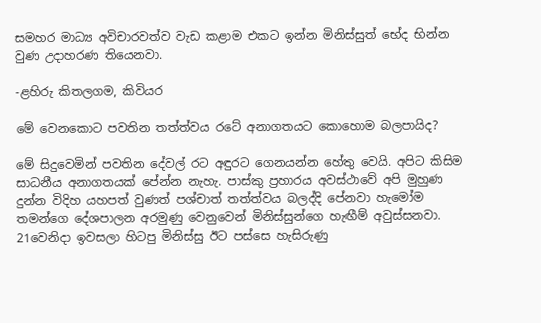සමහර මාධ්‍ය අවිචාරවත්ව වැඩ කළාම එකට ඉන්න මිනිස්සුත් භේද භින්න වුණ උදාහරණ තියෙනවා.

-ළහිරු කිතලගම, කිවියර

මේ වෙනකොට පවතින තත්ත්වය රටේ අනාගතයට කොහොම බලපායිද?

මේ සිදුවෙමින් පවතින දේවල් රට අඳුරට ගෙනයන්න හේතු වෙයි. අපිට කිසිම සාධනීය අනාගතයක් පේන්න නැහැ. පාස්කු ප්‍රහාරය අවස්ථාවේ අපි මුහුණ දුන්න විදිහ යහපත් වුණත් පශ්චාත් තත්ත්වය බලද්දි පේනවා හැමෝම තමන්ගෙ දේශපාලන අරමුණු වෙනුවෙන් මිනිස්සුන්ගෙ හැඟීම් අවුස්සනවා. 21වෙනිදා ඉවසලා හිටපු මිනිස්සු ඊට පස්සෙ හැසිරුණු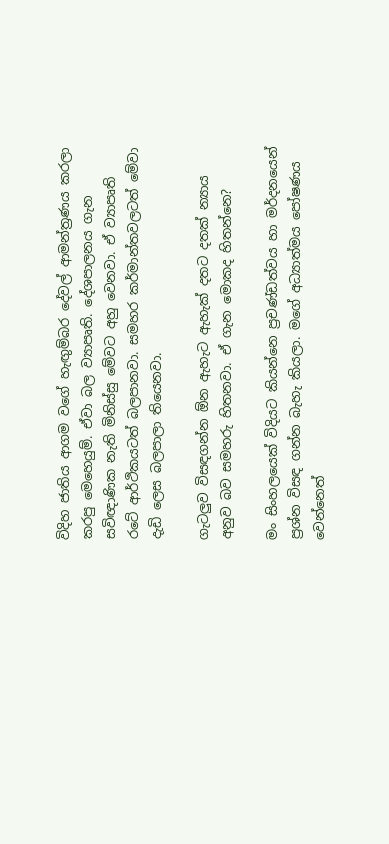විදිහ ජාතිය ආගම වගේ හැඟුම්බර දේවල් ආමන්ත්‍රණය කරලා කරපු මෙහෙයුම්. ඒවා බල ව්‍යාපෘති. දේශපාලනය ගැන සවිඥාණික නැති මිනිස්සු මේවට අහු වෙනවා. ඒ ව්‍යාපෘති රටේ ආර්ථිකයටත් බලපානවා. සමහර කර්මාන්තවලටත් මේවා දැඩි ලෙස බලපාලා තියෙනවා.

ගැටලුව විසඳගන්න ඕන ඇහැට ඇහැක් දතට දතක් න්‍යාය අනුව බව සමහරු හිතනවා. ඒ ගැන මොකද හිතන්නෙ?

මං සිංහලයෙක් විදියට කියන්නෙ ප්‍රචණ්ඩත්වය හා මර්දනයෙන් ප්‍රශ්න විසඳ ගන්න බැහැ කියලා. මගේ අධ්‍යාත්මය පෝෂණය වෙන්නෙත්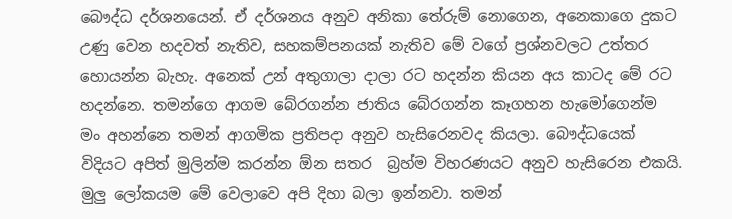බෞද්ධ දර්ශනයෙන්. ඒ දර්ශනය අනුව අනිකා තේරුම් නොගෙන, අනෙකාගෙ දුකට උණු වෙන හදවත් නැතිව, සහකම්පනයක් නැතිව මේ වගේ ප්‍රශ්නවලට උත්තර හොයන්න බැහැ. අනෙක් උන් අතුගාලා දාලා රට හදන්න කියන අය කාටද මේ රට හදන්නෙ. තමන්ගෙ ආගම බේරගන්න ජාතිය බේරගන්න කෑගහන හැමෝගෙන්ම මං අහන්නෙ තමන් ආගමික ප්‍රතිපදා අනුව හැසිරෙනවද කියලා. බෞද්ධයෙක් විදියට අපිත් මුලින්ම කරන්න ඕන සතර  බ්‍රහ්ම විහරණයට අනුව හැසිරෙන එකයි. මුලු ලෝකයම මේ වෙලාවෙ අපි දිහා බලා ඉන්නවා. තමන්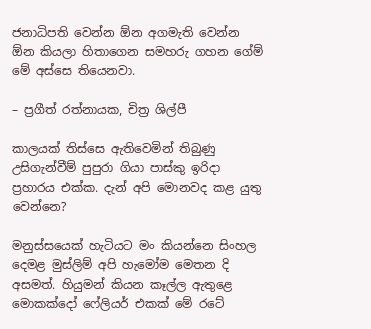ජනාධිපති වෙන්න ඕන අගමැති වෙන්න ඕන කියලා හිතාගෙන සමහරු ගහන ගේම් මේ අස්සෙ තියෙනවා.

– ප්‍රගීත් රත්නායක, චිත්‍ර ශිල්පී

කාලයක් තිස්සෙ ඇතිවෙමින් තිබුණු උසිගැන්වීම් පුපුරා ගියා පාස්කු ඉරිදා ප්‍රහාරය එක්ක. දැන් අපි මොනවද කළ යුතු වෙන්නෙ?

මනුස්සයෙක් හැටියට මං කියන්නෙ සිංහල දෙමළ මුස්ලිම් අපි හැමෝම මෙතන දි අසමත්. හියුමන් කියන කෑල්ල ඇතුළෙ මොකක්දෝ ෆේලියර් එකක් මේ රටේ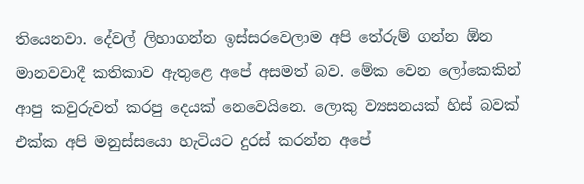තියෙනවා. දේවල් ලිහාගන්න ඉස්සරවෙලාම අපි තේරුම් ගන්න ඕන මානවවාදී කතිකාව ඇතුළෙ අපේ අසමත් බව. මේක වෙන ලෝකෙකින් ආපු කවුරුවත් කරපු දෙයක් නෙවෙයිනෙ. ලොකු ව්‍යසනයක් හිස් බවක් එක්ක අපි මනුස්සයො හැටියට දුරස් කරන්න අපේ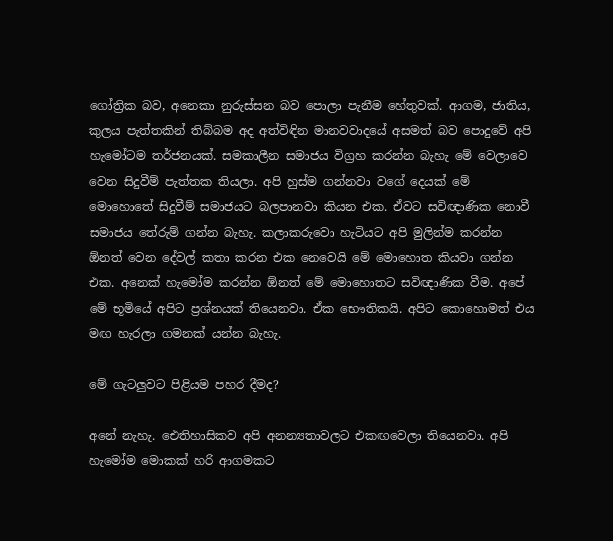ගෝත්‍රික බව, අනෙකා නුරුස්සන බව පොලා පැනීම හේතුවක්. ආගම, ජාතිය, කුලය පැත්තකින් තිබ්බම අද අත්විඳින මානවවාදයේ අසමත් බව පොදුවේ අපි හැමෝටම තර්ජනයක්. සමකාලීන සමාජය විග්‍රහ කරන්න බැහැ මේ වෙලාවෙ වෙන සිදුවීම් පැත්තක තියලා. අපි හුස්ම ගන්නවා වගේ දෙයක් මේ මොහොතේ සිදුවීම් සමාජයට බලපානවා කියන එක. ඒවට සවිඥාණික නොවී සමාජය තේරුම් ගන්න බැහැ. කලාකරුවො හැටියට අපි මුලින්ම කරන්න ඕනත් වෙන දේවල් කතා කරන එක නෙවෙයි මේ මොහොත කියවා ගන්න එක. අනෙක් හැමෝම කරන්න ඕනත් මේ මොහොතට සවිඥාණික වීම. අපේ මේ භූමියේ අපිට ප්‍රශ්නයක් තියෙනවා. ඒක භෞතිකයි. අපිට කොහොමත් එය මඟ හැරලා ගමනක් යන්න බැහැ.

මේ ගැටලුවට පිළියම පහර දීමද?

අනේ නැහැ. ඓතිහාසිකව අපි අනන්‍යතාවලට එකඟවෙලා තියෙනවා. අපි හැමෝම මොකක් හරි ආගමකට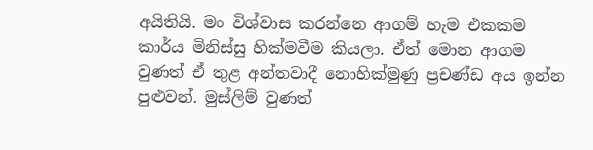අයිතියි. මං විශ්වාස කරන්නෙ ආගම් හැම එකකම කාර්ය මිනිස්සු හික්මවීම කියලා. ඒත් මොන ආගම වුණත් ඒ තුළ අන්තවාදී නොහික්මුණු ප්‍රචණ්ඩ අය ඉන්න පුළුවන්. මුස්ලිම් වුණත්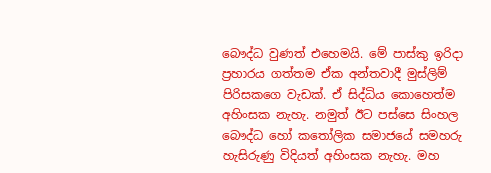බෞද්ධ වුණත් එහෙමයි. මේ පාස්කු ඉරිදා ප්‍රහාරය ගත්තම ඒක අන්තවාදී මුස්ලිම් පිරිසකගෙ වැඩක්. ඒ සිද්ධිය කොහෙත්ම අහිංසක නැහැ. නමුත් ඊට පස්සෙ සිංහල බෞද්ධ හෝ කතෝලික සමාජයේ සමහරු හැසිරුණු විදියත් අහිංසක නැහැ. මහ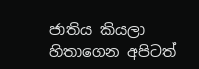ජාතිය කියලා හිතාගෙන අපිටත්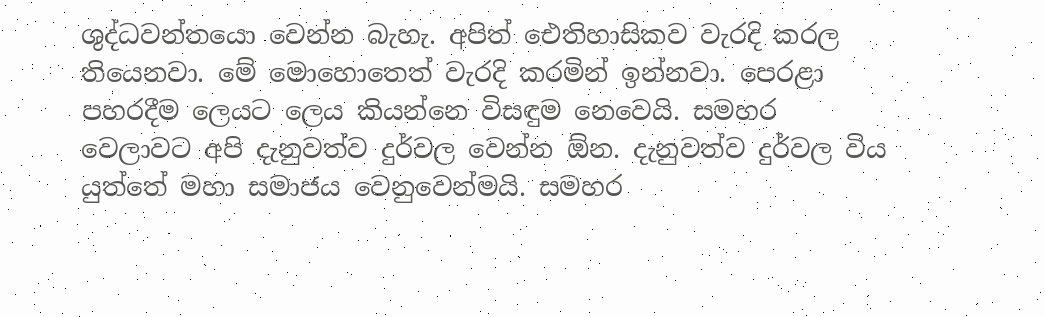ශුද්ධවන්තයො වෙන්න බැහැ. අපිත් ඓතිහාසිකව වැරදි කරල තියෙනවා. මේ මොහොතෙත් වැරදි කරමින් ඉන්නවා. පෙරළා පහරදීම ලෙයට ලෙය කියන්නෙ විසඳුම නෙවෙයි. සමහර වෙලාවට අපි දැනුවත්ව දුර්වල වෙන්න ඕන. දැනුවත්ව දුර්වල විය යුත්තේ මහා සමාජය වෙනුවෙන්මයි. සමහර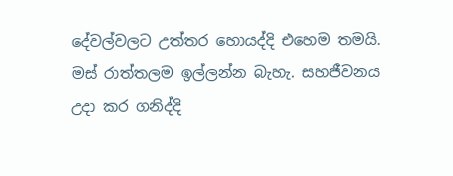දේවල්වලට උත්තර හොයද්දි එහෙම තමයි. මස් රාත්තලම ඉල්ලන්න බැහැ. සහජීවනය උදා කර ගනිද්දි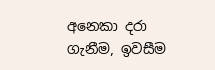අනෙකා දරා ගැනීම, ඉවසීම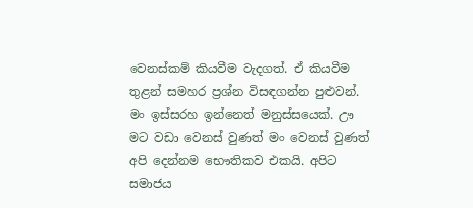වෙනස්කම් කියවීම වැදගත්. ඒ කියවීම තුළන් සමහර ප්‍රශ්න විස‍ඳගන්න පුළුවන්. මං ඉස්සරහ ඉන්නෙත් මනුස්සයෙක්. ඌ මට වඩා වෙනස් වුණත් මං වෙනස් වුණත් අපි දෙන්නම භෞතිකව එකයි. අපිට සමාජය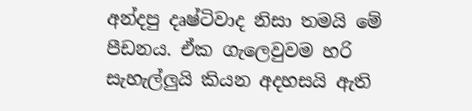අන්දපු දෘෂ්ටිවාද නිසා තමයි මේ පීඩනය. ඒක ගැලෙවුවම හරි සැහැල්ලුයි කියන අදහසයි ඇති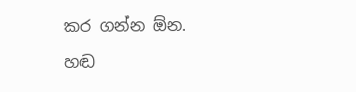කර ගන්න ඕන.

හඬ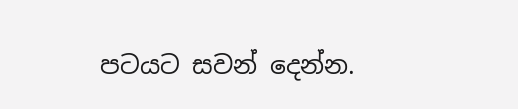පටයට සවන් දෙන්න.